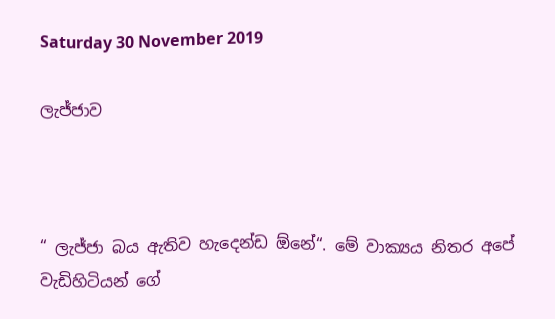Saturday 30 November 2019

ලැජ්ජාව



“ ලැජ්ජා බය ඇතිව හැදෙන්ඩ ඕනේ“. මේ වාක්‍යය නිතර අපේ වැඩිහිටියන් ගේ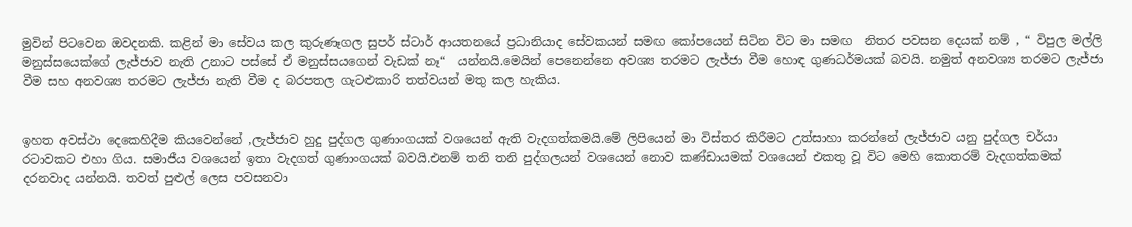මුවින් පිටවෙන ඔවදනකි. කළින් මා සේවය කල කුරුණෑගල සුපර් ස්ටාර් ආයතනයේ ප්‍රධානියාද සේවකයන් සමඟ කෝපයෙන් සිටින විට මා සමඟ  නිතර පවසන දෙයක් නම් , “ විපුල මල්ලි මනුස්සයෙක්ගේ ලැජ්ජාව නැති උනාට පස්සේ ඒ මනුස්සයගෙන් වැඩක් නෑ“  යන්නයි.මෙයින් පෙනෙන්නෙ අවශ්‍ය තරමට ලැජ්ජා වීම හොඳ ගුණධර්මයක් බවයි. නමුත් අනවශ්‍ය තරමට ලැජ්ජා වීම සහ අනවශ්‍ය තරමට ලැජ්ජා නැති වීම ද බරපතල ගැටළුකාරි තත්වයන් මතු කල හැකිය.


ඉහත අවස්ථා දෙකෙහිදීම කියවෙන්නේ ,ලැජ්ජාව හුදු පුද්ගල ගුණාංගයක් වශයෙන් ඇති වැදගත්කමයි.මේ ලිපියෙන් මා විස්තර කිරීමට උත්සාහා කරන්නේ ලැජ්ජාව යනු පුද්ගල චර්යා රටාවකට එහා ගිය. සමාජීය වශයෙන් ඉතා වැදගත් ගුණාංගයක් බවයි.එනම් තනි තනි පුද්ගලයන් වශයෙන් නොව කණ්ඩායමක් වශයෙන් එකතු වූ විට මෙහි කොතරම් වැදගත්කමක් දරනවාද යන්නයි. තවත් පුළුල් ලෙස පවසනවා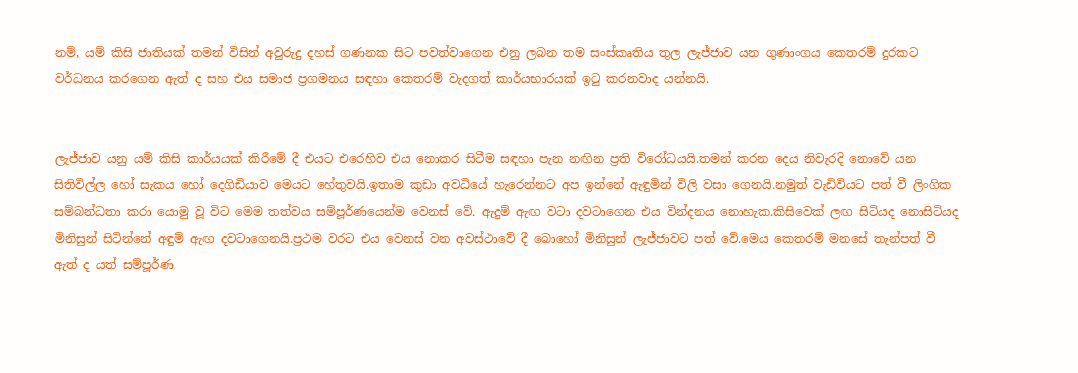නම්, යම් කිසි ජාතියක් තමන් විසින් අවුරුදු දහස් ගණනක සිට පවත්වාගෙන එනු ලබන තම සංස්කෘතිය තුල ලැජ්ජාව යන ගුණාංගය කෙතරම් දුරකට වර්ධනය කරගෙන ඇත් ද සහ එය සමාජ ප්‍රගමනය සඳහා කෙතරම් වැදගත් කාර්යභාරයක් ඉටු කරනවාද යන්නයි.


ලැජ්ජාව යනු යම් කිසි කාර්යයක් කිරීමේ දී එයට එරෙහිව එය නොකර සිටීම සඳහා පැන නඟින ප්‍රති විරෝධයයි.තමන් කරන දෙය නිවැරදි නොවේ යන සිතිවිල්ල හෝ සැකය හෝ දෙගිඩියාව මෙයට හේතුවයි.ඉතාම කුඩා අවධියේ හැරෙන්නට අප ඉන්නේ ඇඳුමින් විලි වසා ගෙනයි.නමුත් වැඩිවියට පත් වී ලිංගික සම්බන්ධතා කරා යොමු වූ විට මෙම තත්වය සම්පූර්ණයෙන්ම වෙනස් වේ. ඇදුම් ඇඟ වටා දවටාගෙන එය වින්දනය නොහැක.කිසිවෙක් ලඟ සිටියද නොසිටියද  මිනිසුන් සිටින්නේ අඳුම් ඇඟ දවටාගෙනයි.ප්‍රථම වරට එය වෙනස් වන අවස්ථාවේ දී බොහෝ මිනිසුන් ලැජ්ජාවට පත් වේ.මෙය කෙතරම් මනසේ තැන්පත් වී ඇත් ද යත් සම්පූර්ණ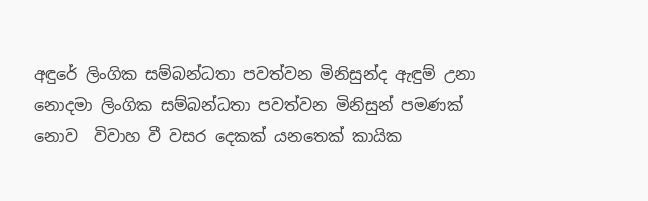අඳුරේ ලිංගික සම්බන්ධතා පවත්වන මිනිසුන්ද ඇඳුම් උනා නොදමා ලිංගික සම්බන්ධතා පවත්වන මිනිසුන් පමණක් නොව  විවාහ වී වසර දෙකක් යනතෙක් කායික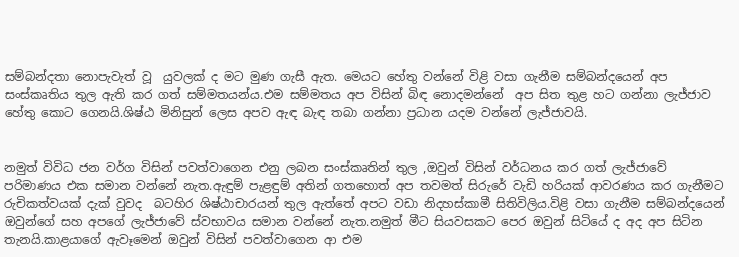සම්බන්දතා නොපැවැත් වූ  යුවලක් ද මට මුණ ගැසී ඇත. මෙයට හේතු වන්නේ විළි වසා ගැනීම සම්බන්දයෙන් අප සංස්කෘතිය තුල ඇති කර ගත් සම්මතයන්ය.එම සම්මතය අප විසින් බිඳ නොදමන්නේ  අප සිත තුළ හට ගන්නා ලැජ්ජාව හේතු කොට ගෙනයි.ශිෂ්ඨ මිනිසුන් ලෙස අපව ඇඳ බැඳ තබා ගන්නා ප්‍රධාන යදම වන්නේ ලැජ්ජාවයි.


නමුත් විවිධ ජන වර්ග විසින් පවත්වාගෙන එනු ලබන සංස්කෘතින් තුල ,ඔවුන් විසින් වර්ධනය කර ගත් ලැජ්ජාවේ පරිමාණය එක සමාන වන්නේ නැත.ඇඳුම් පැළඳුම් අතින් ගතහොත් අප තවමත් සිරුරේ වැඩි හරියක් ආවරණය කර ගැනීමට රුචිකත්වයක් දැක් වුවද  බටහිර ශිෂ්ඨාචාරයන් තුල ඇත්තේ අපට වඩා නිදහස්කාමී සිතිවිලිය.විළි වසා ගැනීම සම්බන්දයෙන් ඔවුන්ගේ සහ අපගේ ලැජ්ජාවේ ස්වභාවය සමාන වන්නේ නැත.නමුත් මීට සියවසකට පෙර ඔවුන් සිටියේ ද අද අප සිටින තැනයි.කාළයාගේ ඇවෑමෙන් ඔවුන් විසින් පවත්වාගෙන ආ එම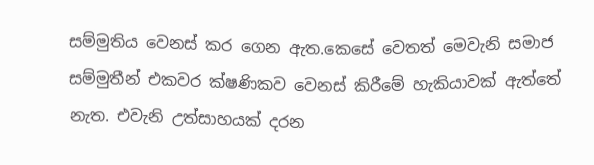සම්මුතිය වෙනස් කර ගෙන ඇත.කෙසේ වෙතත් මෙවැනි සමාජ සම්මුතීන් එකවර ක්ෂණිකව වෙනස් කිරීමේ හැකියාවක් ඇත්තේ නැත. එවැනි උත්සාහයක් දරන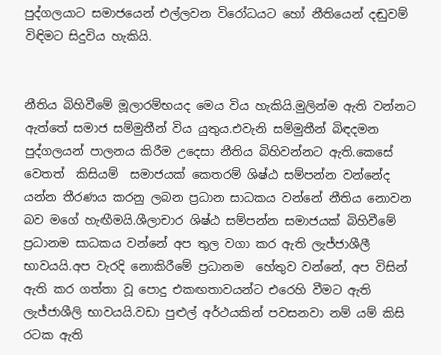පුද්ගලයාට සමාජයෙන් එල්ලවන විරෝධයට හෝ නීතියෙන් දඬුවම් විඳිමට සිදුවිය හැකියි.


නීතිය බිහිවීමේ මූලාරම්භයද මෙය විය හැකියි.මුලින්ම ඇති වන්නට ඇත්තේ සමාජ සම්මුතීන් විය යුතුය.එවැනි සම්මුතීන් බිඳදමන පුද්ගලයන් පාලනය කිරීම උදෙසා නීතිය බිහිවන්නට ඇති.කෙසේ වෙතත්  කිසියම්  සමාජයක් කෙතරම් ශිෂ්ඨ සම්පන්න වන්නේද යන්න තීරණය කරනු ලබන ප්‍රධාන සාධකය වන්නේ නීතිය නොවන බව මගේ හැඟීමයි.ශීලාචාර ශිෂ්ඨ සම්පන්න සමාජයක් බිහිවීමේ ප්‍රධානම සාධකය වන්නේ අප තුල වගා කර ඇති ලැජ්ජාශීලී භාවයයි.අප වැරදි නොකිරීමේ ප්‍රධානම  හේතුව වන්නේ, අප විසින් ඇති කර ගත්තා වූ පොදු එකඟතාවයන්ට එරෙහි වීමට ඇති ලැජ්ජාශීලි භාවයයි.වඩා පුළුල් අර්ථයකින් පවසනවා නම් යම් කිසි රටක ඇති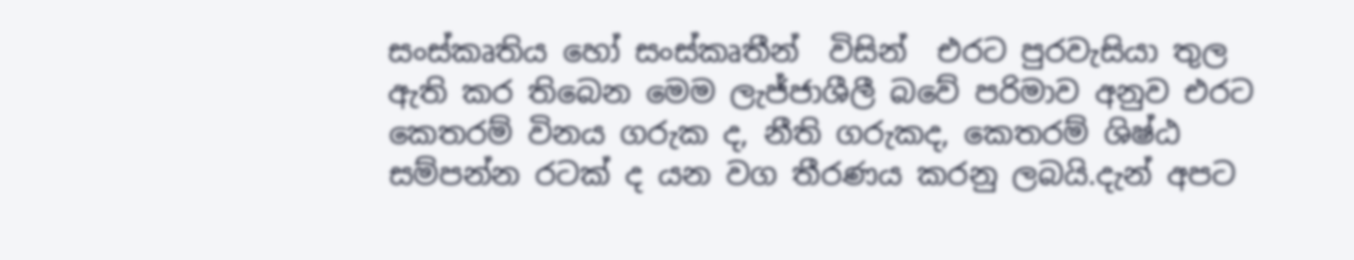සංස්කෘතිය හෝ සංස්කෘතීන්  විසින්  එරට පුරවැසියා තුල ඇති කර තිබෙන මෙම ලැජ්ජාශීලී බවේ පරිමාව අනුව එරට කෙතරම් විනය ගරුක ද, නීති ගරුකද, කෙතරම් ශිෂ්ඨ සම්පන්න රටක් ද යන වග තීරණය කරනු ලබයි.දැන් අපට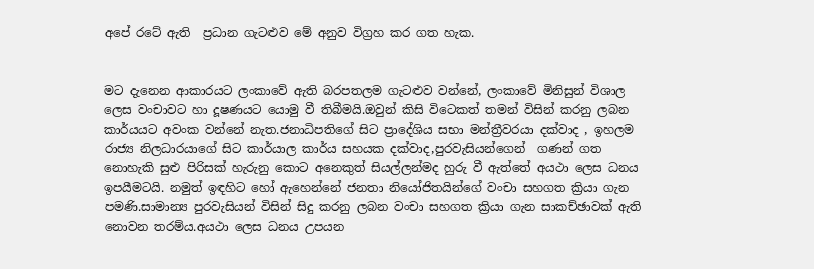අපේ රටේ ඇති  ප්‍රධාන ගැටළුව මේ අනුව විග්‍රහ කර ගත හැක.


මට දැනෙන ආකාරයට ලංකාවේ ඇති බරපතලම ගැටළුව වන්නේ, ලංකාවේ මිනිසුන් විශාල ලෙස වංචාවට හා දූෂණයට යොමු වී තිබීමයි.ඔවුන් කිසි විටෙකත් තමන් විසින් කරනු ලබන කාර්යයට අවංක වන්නේ නැත.ජනාධිපතිගේ සිට ප්‍රාදේශිය සභා මන්ත්‍රීවරයා දක්වාද , ඉහලම රාජ්‍ය නිලධාරයාගේ සිට කාර්යාල කාර්ය සහයක දක්වාද,පුරවැසියන්ගෙන්  ගණන් ගත නොහැකි සුළු පිරිසක් හැරුනු කොට අනෙකුත් සියල්ලන්මද හුරු වී ඇත්තේ අයථා ලෙස ධනය ඉපයීමටයි. නමුත් ඉඳහිට හෝ ඇහෙන්නේ ජනතා නියෝජිතයින්ගේ වංචා සහගත ක්‍රියා ගැන පමණි.සාමාන්‍ය පුරවැසියන් විසින් සිදු කරනු ලබන වංචා සහගත ක්‍රියා ගැන සාකච්ඡාවක් ඇති  නොවන තරම්ය.අයථා ලෙස ධනය උපයන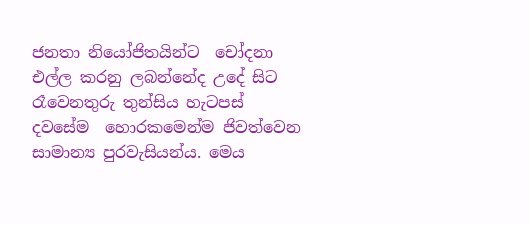ජනතා නියෝජිතයින්ට  චෝදනා එල්ල කරනු ලබන්නේද උදේ සිට රෑවෙනතුරු තුන්සිය හැටපස් දවසේම  හොරකමෙන්ම ජිවත්වෙන සාමාන්‍ය පුරවැසියන්ය. මෙය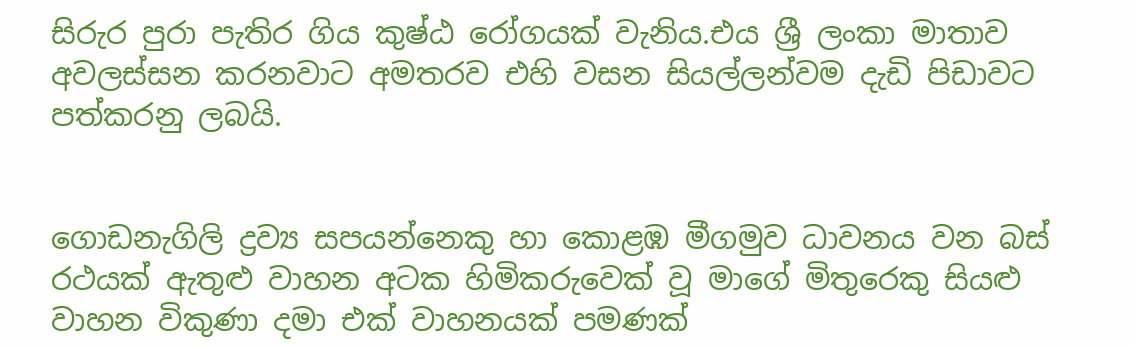සිරුර පුරා පැතිර ගිය කුෂ්ඨ රෝගයක් වැනිය.එය ශ්‍රී ලංකා මාතාව අවලස්සන කරනවාට අමතරව එහි වසන සියල්ලන්වම දැඩි පිඩාවට පත්කරනු ලබයි.


ගොඩනැගිලි ද්‍රව්‍ය සපයන්නෙකු හා කොළඹ මීගමුව ධාවනය වන බස් රථයක් ඇතුළු වාහන අටක හිමිකරුවෙක් වූ මාගේ මිතුරෙකු සියළු වාහන විකුණා දමා එක් වාහනයක් පමණක්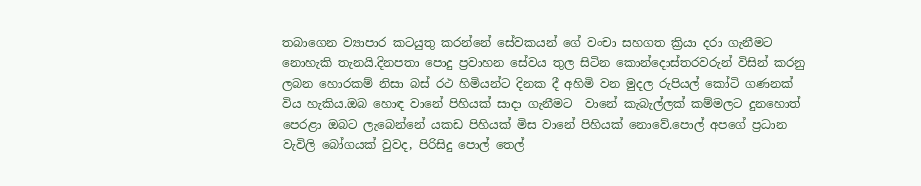තබාගෙන ව්‍යාපාර කටයුතු කරන්නේ සේවකයන් ගේ වංචා සහගත ක්‍රියා දරා ගැනීමට නොහැකි තැනයි.දිනපතා පොදු ප්‍රවාහන සේවය තුල සිටින කොන්දොස්තරවරුන් විසින් කරනු ලබන හොරකම් නිසා බස් රථ හිමියන්ට දිනක දී අහිමි වන මුදල රුපියල් කෝටි ගණනක් විය හැකිය.ඔබ හොඳ වානේ පිහියක් සාදා ගැනීමට  වානේ කැබැල්ලක් කම්මලට දුනහොත් පෙරළා ඔබට ලැබෙන්නේ යකඩ පිහියක් මිස වානේ පිහියක් නොවේ.පොල් අපගේ ප්‍රධාන වැවිලි බෝගයක් වුවද, පිරිසිදු පොල් තෙල්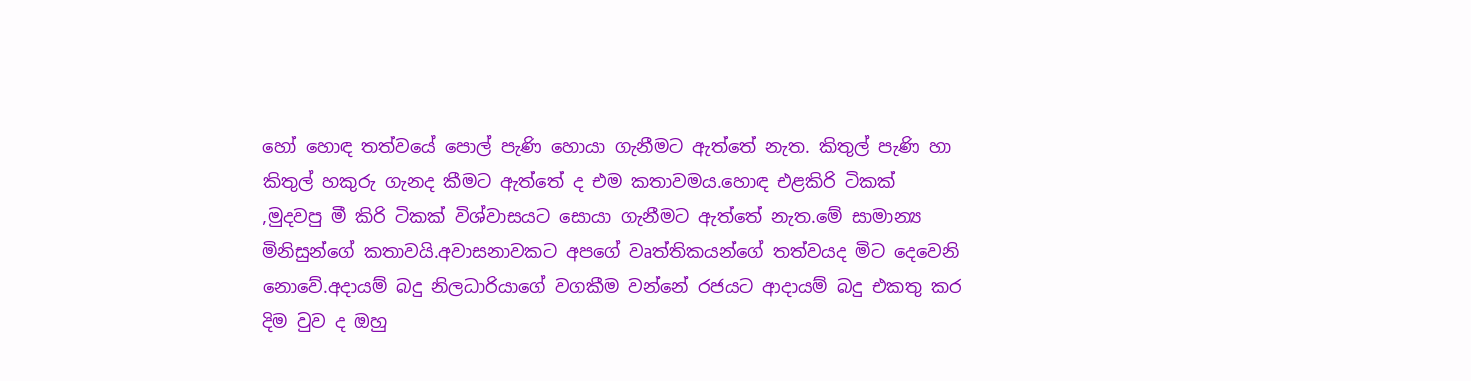හෝ හොඳ තත්වයේ පොල් පැණි හොයා ගැනීමට ඇත්තේ නැත. කිතුල් පැණි හා කිතුල් හකුරු ගැනද කීමට ඇත්තේ ද එම කතාවමය.හොඳ එළකිරි ටිකක් ,මුදවපු මී කිරි ටිකක් විශ්වාසයට සොයා ගැනීමට ඇත්තේ නැත.මේ සාමාන්‍ය මිනිසුන්ගේ කතාවයි.අවාසනාවකට අපගේ වෘත්තිකයන්ගේ තත්වයද මිට දෙවෙනි නොවේ.අදායම් බදු නිලධාරියාගේ වගකීම වන්නේ රජයට ආදායම් බදු එකතු කර දිම වුව ද ඔහු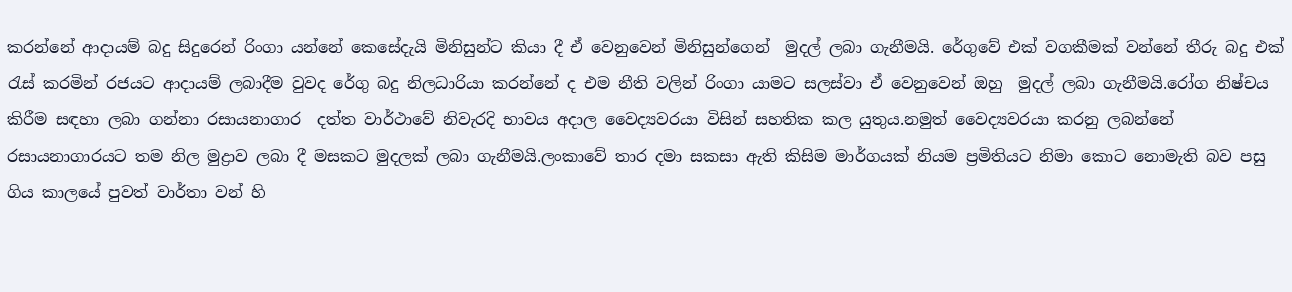කරන්නේ ආදායම් බදු සිදුරෙන් රිංගා යන්නේ කෙසේදැයි මිනිසුන්ට කියා දී ඒ වෙනුවෙන් මිනිසුන්ගෙන්  මුදල් ලබා ගැනීමයි. රේගුවේ එක් වගකීමක් වන්නේ තීරු බදු එක් රැස් කරමින් රජයට ආදායම් ලබාදීම වුවද රේගු බදු නිලධාරියා කරන්නේ ද එම නීති වලින් රිංගා යාමට සලස්වා ඒ වෙනුවෙන් ඔහු  මුදල් ලබා ගැනීමයි.රෝග නිෂ්චය කිරීම සඳහා ලබා ගන්නා රසායනාගාර  දත්ත වාර්ථාවේ නිවැරදි භාවය අදාල වෛද්‍යවරයා විසින් සහතික කල යුතුය.නමුත් වෛද්‍යවරයා කරනු ලබන්නේ රසායනාගාරයට තම නිල මුද්‍රාව ලබා දී මසකට මුදලක් ලබා ගැනීමයි.ලංකාවේ තාර දමා සකසා ඇති කිසිම මාර්ගයක් නියම ප්‍රමිතියට නිමා කොට නොමැති බව පසු ගිය කාලයේ පුවත් වාර්තා වන් හි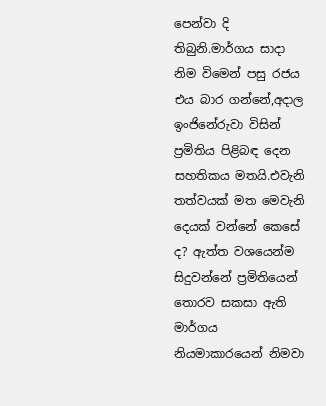පෙන්වා දි තිබුනි.මාර්ගය සාදා නිම විමෙන් පසු රජය එය බාර ගන්නේ,අදාල ඉංජිනේරුවා විසින් ප්‍රමිතිය පිළිබඳ දෙන සහතිකය මතයි.එවැනි තත්වයක් මත මෙවැනි දෙයක් වන්නේ කෙසේ ද? ඇත්ත වශයෙන්ම සිදුවන්නේ ප්‍රමිතියෙන් තොරව සකසා ඇති මාර්ගය නියමාකාරයෙන් නිමවා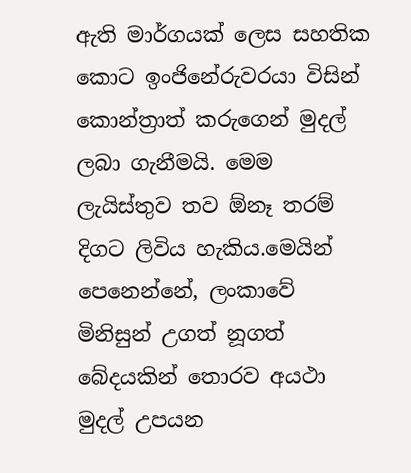ඇති මාර්ගයක් ලෙස සහතික කොට ඉංජිනේරුවරයා විසින් කොන්ත්‍රාත් කරුගෙන් මුදල් ලබා ගැනීමයි. මෙම ලැයිස්තුව තව ඕනෑ තරම් දිගට ලිවිය හැකිය.මෙයින් පෙනෙන්නේ, ලංකාවේ මිනිසුන් උගත් නූගත් බේදයකින් තොරව අයථා මුදල් උපයන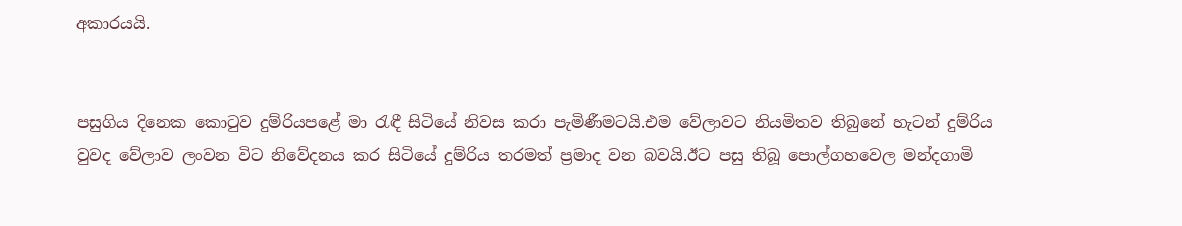අකාරයයි.


පසුගිය දිනෙක කොටුව දුම්රියපළේ මා රැඳී සිටියේ නිවස කරා පැමිණීමටයි.එම වේලාවට නියමිතව තිබුනේ හැටන් දුම්රිය වුවද වේලාව ලංවන විට නිවේදනය කර සිටියේ දුම්රිය තරමත් ප්‍රමාද වන බවයි.ඊට පසු තිබූ පොල්ගහවෙල මන්දගාමි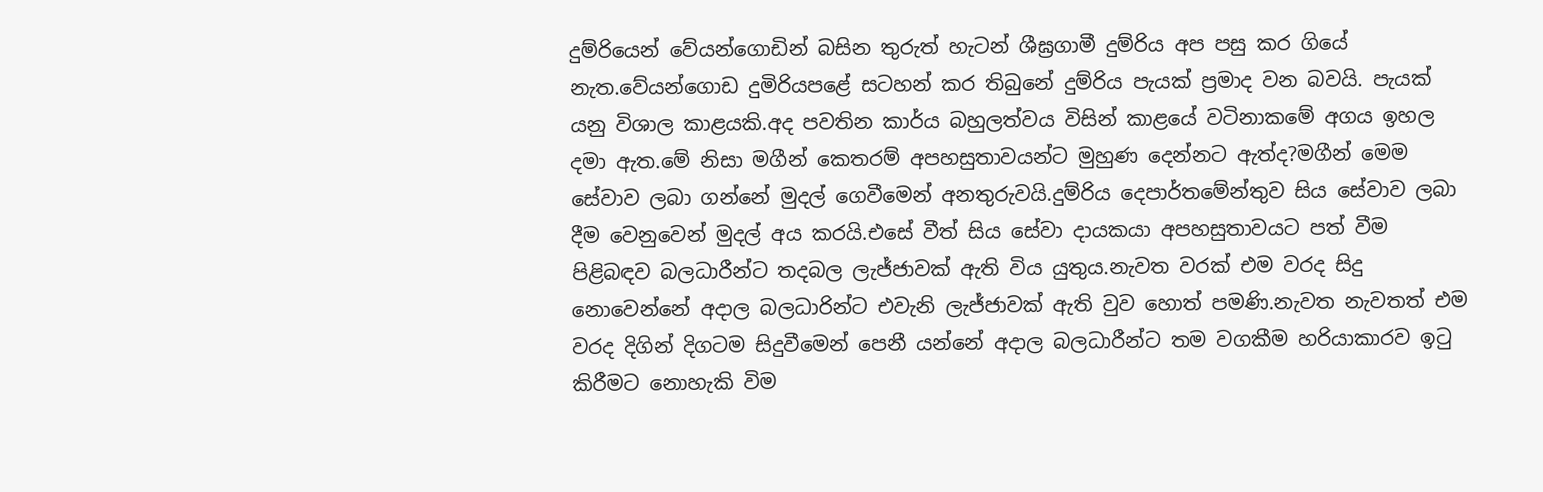දුම්රියෙන් වේයන්ගොඩින් බසින තුරුත් හැටන් ශීඝ්‍රගාමී දුම්රිය අප පසු කර ගියේ නැත.වේයන්ගොඩ දුමිරියපළේ සටහන් කර තිබුනේ දුම්රිය පැයක් ප්‍රමාද වන බවයි. පැයක් යනු විශාල කාළයකි.අද පවතින කාර්ය බහුලත්වය විසින් කාළයේ වටිනාකමේ අගය ඉහල දමා ඇත.මේ නිසා මගීන් කෙතරම් අපහසුතාවයන්ට මුහුණ දෙන්නට ඇත්ද?මගීන් මෙම සේවාව ලබා ගන්නේ මුදල් ගෙවීමෙන් අනතුරුවයි.දුම්රිය දෙපාර්තමේන්තුව සිය සේවාව ලබා දීම වෙනුවෙන් මුදල් අය කරයි.එසේ වීත් සිය සේවා දායකයා අපහසුතාවයට පත් වීම පිළිබඳව බලධාරීන්ට තදබල ලැජ්ජාවක් ඇති විය යුතුය.නැවත වරක් එම වරද සිදු නොවෙන්නේ අදාල බලධාරින්ට එවැනි ලැජ්ජාවක් ඇති වුව හොත් පමණි.නැවත නැවතත් එම වරද දිගින් දිගටම සිදුවීමෙන් පෙනී යන්නේ අදාල බලධාරීන්ට තම වගකීම හරියාකාරව ඉටු  කිරීමට නොහැකි විම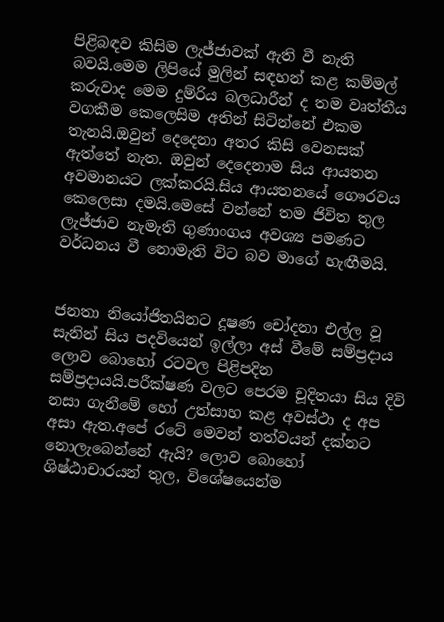පිළිබඳව කිසිම ලැජ්ජාවක් ඇති වී නැති බවයි.මෙම ලිපියේ මුලින් සඳහන් කළ කම්මල් කරුවාද මෙම දුම්රිය බලධාරීන් ද තම වෘත්තීය වගකීම කෙලෙසිම අතින් සිටින්නේ එකම තැනයි.ඔවුන් දෙදෙනා අතර කිසි වෙනසක් ඇත්තේ නැත. ඔවුන් දෙදෙනාම සිය ආයතන  අවමානයට ලක්කරයි.සිය ආයතනයේ ගෞරවය කෙලෙසා දමයි.මෙසේ වන්නේ තම ජිවිත තුල ලැජ්ජාව නැමැති ගුණාංගය අවශ්‍ය පමණට වර්ධනය වී නොමැති විට බව මාගේ හැඟීමයි.


ජනතා නියෝජිතයිනට දූෂණ චෝදනා එල්ල වූ සැනින් සිය පදවියෙන් ඉල්ලා අස් වීමේ සම්ප්‍රදාය ලොව බොහෝ රටවල පිළිපදින සම්ප්‍රදායයි.පරීක්ෂණ වලට පෙරම චූදිතයා සිය දිවි නසා ගැනීමේ හෝ උත්සාහ කළ අවස්ථා ද අප අසා ඇත.අපේ රටේ මෙවන් තත්වයන් දක්නට නොලැබෙන්නේ ඇයි? ලොව බොහෝ ශිෂ්ඨාචාරයන් තුල, විශේෂ‍යෙන්ම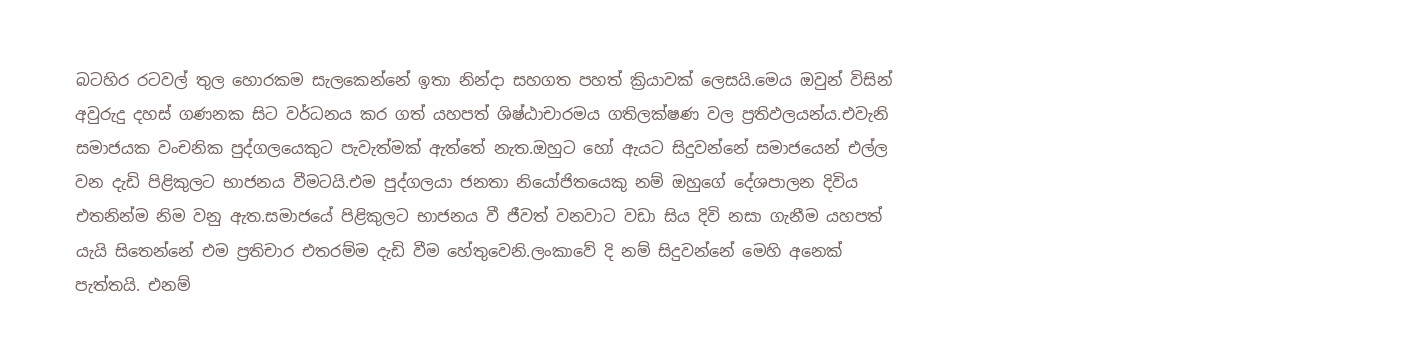බටහිර රටවල් තුල හොරකම සැලකෙන්නේ ඉතා නින්දා සහගත පහත් ක්‍රියාවක් ලෙසයි.මෙය ඔවුන් විසින් අවුරුදු දහස් ගණනක සිට වර්ධනය කර ගත් යහපත් ශිෂ්ඨාචාරමය ගතිලක්ෂණ වල ප්‍රතිඵලයන්ය.එවැනි සමාජයක වංචනික පුද්ගලයෙකුට පැවැත්මක් ඇත්තේ නැත.ඔහුට හෝ ඇයට සිදුවන්නේ සමාජයෙන් එල්ල වන දැඩි පිළිකුලට භාජනය වීමටයි.එම පුද්ගලයා ජනතා නියෝජිතයෙකු නම් ඔහුගේ දේශපාලන දිවිය එතනින්ම නිම වනු ඇත.සමාජයේ පිළිකුලට භාජනය වී ජීවත් වනවාට වඩා සිය දිවි නසා ගැනීම යහපත් යැයි සිතෙන්නේ එම ප්‍රතිචාර එතරම්ම දැඩි වීම හේතුවෙනි.ලංකාවේ දි නම් සිදුවන්නේ මෙහි අනෙක් පැත්තයි. එනම්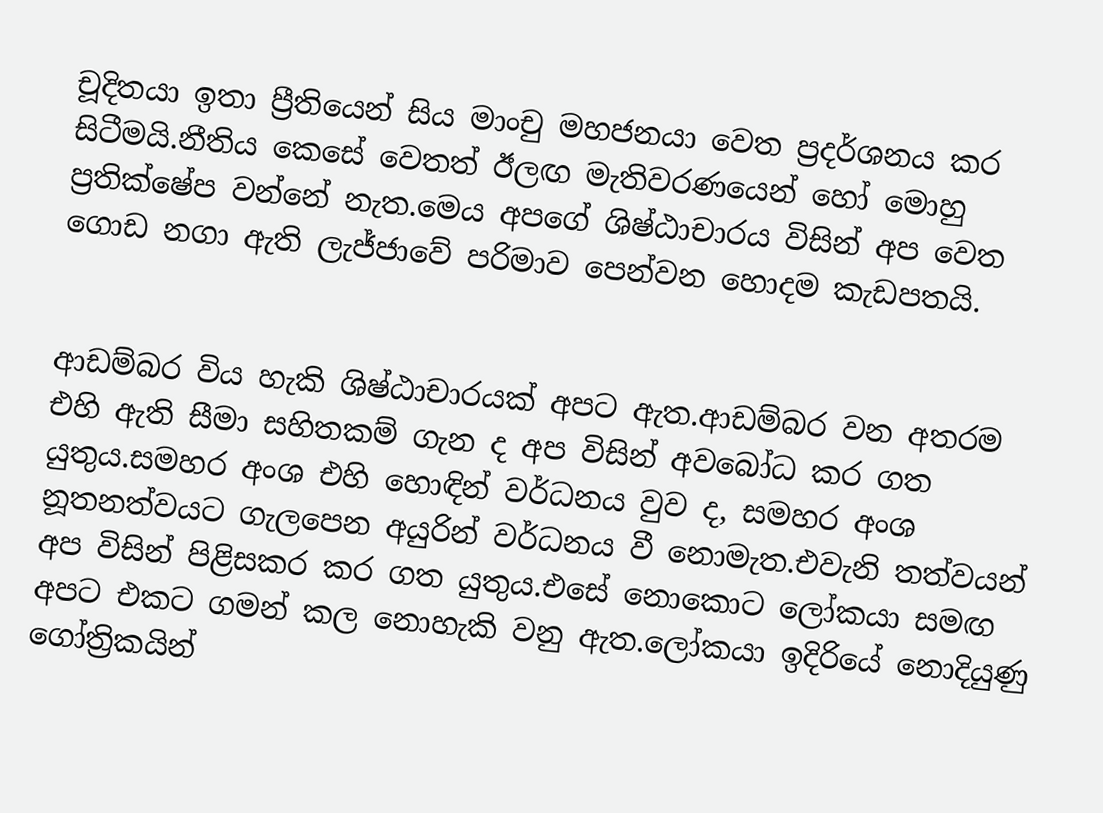චූදිතයා ඉතා ප්‍රීතියෙන් සිය මාංචු මහජනයා වෙත ප්‍රදර්ශනය කර සිටීමයි.නීතිය කෙසේ වෙතත් ඊලඟ මැතිවරණයෙන් හෝ මොහු ප්‍රතික්ෂේප වන්නේ නැත.මෙය අපගේ ශිෂ්ඨාචාරය විසින් අප වෙත ගොඩ නගා ඇති ලැජ්ජාවේ පරිමාව පෙන්වන හොදම කැඩපතයි.


ආඩම්බර විය හැකි ශිෂ්ඨාචාරයක් අපට ඇත.ආඩම්බර වන අතරම එහි ඇති සීමා සහිතකම් ගැන ද අප විසින් අවබෝධ කර ගත යුතුය.සමහර අංශ එහි හොඳින් වර්ධනය වුව ද, සමහර අංශ නූතනත්වයට ගැලපෙන අයුරින් වර්ධනය වී නොමැත.එවැනි තත්වයන් අප විසින් පිළිසකර කර ගත යුතුය.එසේ නොකොට ලෝකයා සමඟ අපට එකට ගමන් කල නොහැකි වනු ඇත.ලෝකයා ඉදිරියේ නොදියුණු ගෝත්‍රිකයින්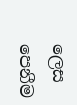ලෙස පෙනීම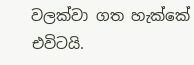වලක්වා ගත හැක්කේ එවිටයි.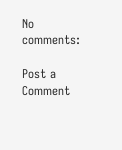No comments:

Post a Comment